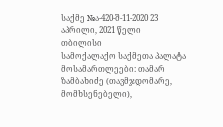საქმე №ა-420-შ-11-2020 23 აპრილი, 2021 წელი
თბილისი
სამოქალაქო საქმეთა პალატა
მოსამართლეები: თამარ ზამბახიძე (თავმჯდომარე, მომხსენებელი),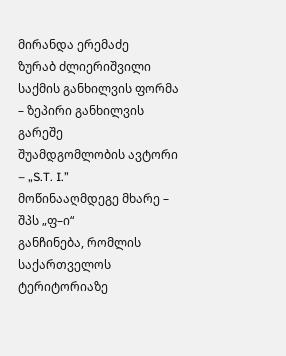მირანდა ერემაძე
ზურაბ ძლიერიშვილი
საქმის განხილვის ფორმა – ზეპირი განხილვის გარეშე
შუამდგომლობის ავტორი – „S.T. I.”
მოწინააღმდეგე მხარე – შპს „ფ–ი“
განჩინება, რომლის საქართველოს ტერიტორიაზე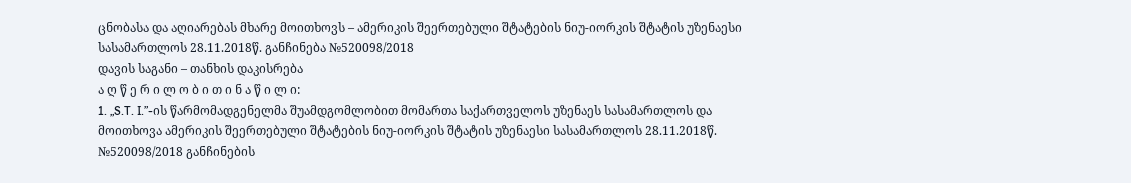ცნობასა და აღიარებას მხარე მოითხოვს – ამერიკის შეერთებული შტატების ნიუ-იორკის შტატის უზენაესი სასამართლოს 28.11.2018წ. განჩინება №520098/2018
დავის საგანი – თანხის დაკისრება
ა ღ წ ე რ ი ლ ო ბ ი თ ი ნ ა წ ი ლ ი:
1. „S.T. I.”-ის წარმომადგენელმა შუამდგომლობით მომართა საქართველოს უზენაეს სასამართლოს და მოითხოვა ამერიკის შეერთებული შტატების ნიუ-იორკის შტატის უზენაესი სასამართლოს 28.11.2018წ. №520098/2018 განჩინების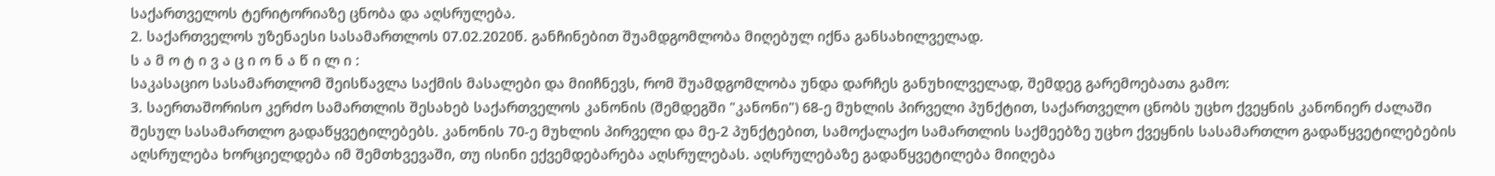საქართველოს ტერიტორიაზე ცნობა და აღსრულება.
2. საქართველოს უზენაესი სასამართლოს 07.02.2020წ. განჩინებით შუამდგომლობა მიღებულ იქნა განსახილველად.
ს ა მ ო ტ ი ვ ა ც ი ო ნ ა წ ი ლ ი :
საკასაციო სასამართლომ შეისწავლა საქმის მასალები და მიიჩნევს, რომ შუამდგომლობა უნდა დარჩეს განუხილველად, შემდეგ გარემოებათა გამო:
3. საერთაშორისო კერძო სამართლის შესახებ საქართველოს კანონის (შემდეგში "კანონი") 68-ე მუხლის პირველი პუნქტით, საქართველო ცნობს უცხო ქვეყნის კანონიერ ძალაში შესულ სასამართლო გადაწყვეტილებებს. კანონის 70-ე მუხლის პირველი და მე-2 პუნქტებით, სამოქალაქო სამართლის საქმეებზე უცხო ქვეყნის სასამართლო გადაწყვეტილებების აღსრულება ხორციელდება იმ შემთხვევაში, თუ ისინი ექვემდებარება აღსრულებას. აღსრულებაზე გადაწყვეტილება მიიღება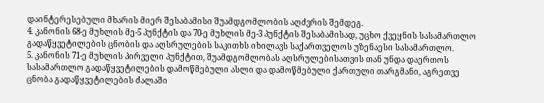დაინტერესებული მხარის მიერ შესაბამისი შუამდგომლობის აღძვრის შემდეგ.
4. კანონის 68-ე მუხლის მე-5 პუნქტის და 70-ე მუხლის მე-3 პუნქტის შესაბამისად, უცხო ქვეყნის სასამართლო გადაწყვეტილების ცნობის და აღსრულების საკითხს იხილავს საქართველოს უზენაესი სასამართლო.
5. კანონის 71-ე მუხლის პირველი პუნქტით, შუამდგომლობას აღსრულებისათვის თან უნდა დაერთოს სასამართლო გადაწყვეტილების დამოწმებული ასლი და დამოწმებული ქართული თარგმანი, აგრეთვე ცნობა გადაწყვეტილების ძალაში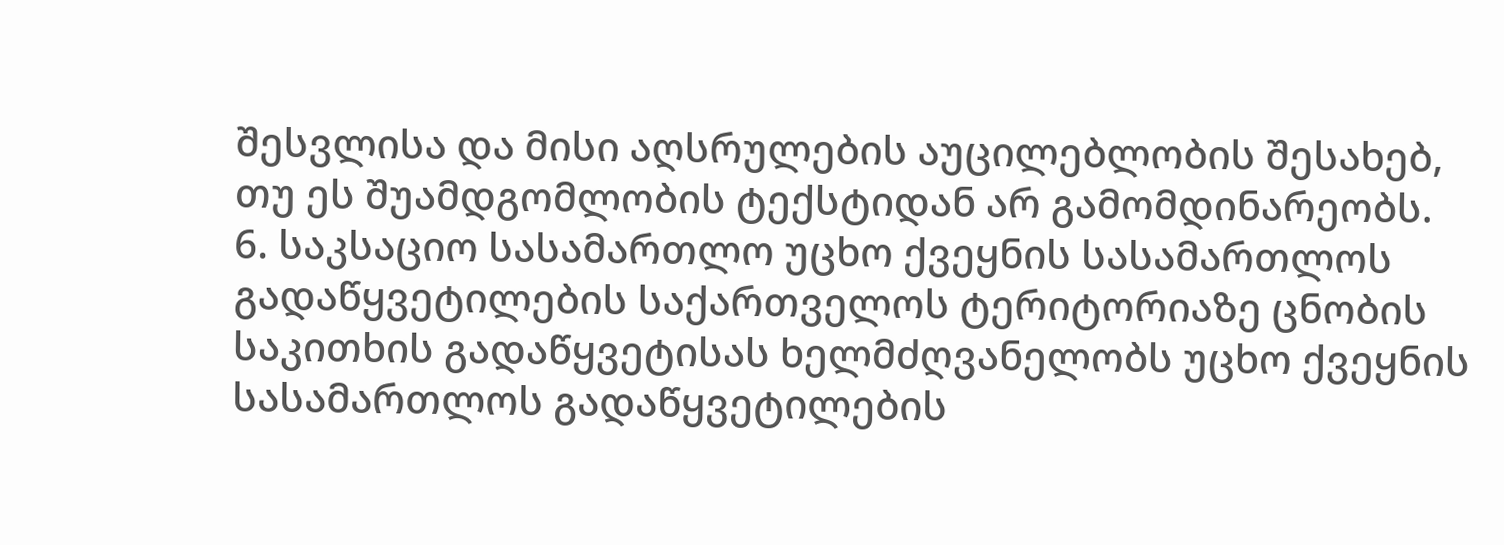შესვლისა და მისი აღსრულების აუცილებლობის შესახებ, თუ ეს შუამდგომლობის ტექსტიდან არ გამომდინარეობს.
6. საკსაციო სასამართლო უცხო ქვეყნის სასამართლოს გადაწყვეტილების საქართველოს ტერიტორიაზე ცნობის საკითხის გადაწყვეტისას ხელმძღვანელობს უცხო ქვეყნის სასამართლოს გადაწყვეტილების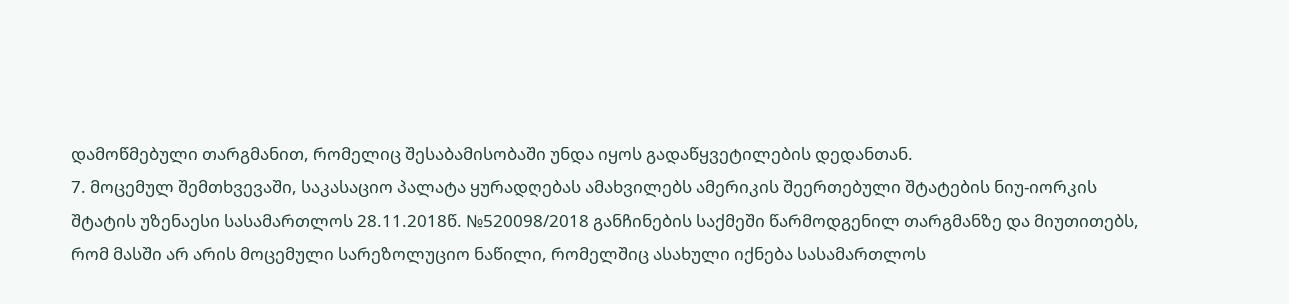დამოწმებული თარგმანით, რომელიც შესაბამისობაში უნდა იყოს გადაწყვეტილების დედანთან.
7. მოცემულ შემთხვევაში, საკასაციო პალატა ყურადღებას ამახვილებს ამერიკის შეერთებული შტატების ნიუ-იორკის შტატის უზენაესი სასამართლოს 28.11.2018წ. №520098/2018 განჩინების საქმეში წარმოდგენილ თარგმანზე და მიუთითებს, რომ მასში არ არის მოცემული სარეზოლუციო ნაწილი, რომელშიც ასახული იქნება სასამართლოს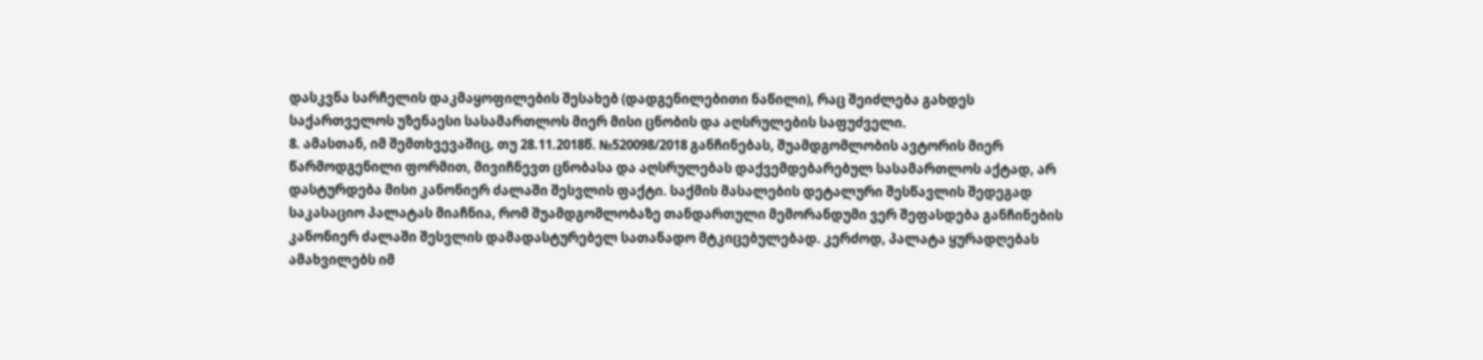დასკვნა სარჩელის დაკმაყოფილების შესახებ (დადგენილებითი ნაწილი), რაც შეიძლება გახდეს საქართველოს უზენაესი სასამართლოს მიერ მისი ცნობის და აღსრულების საფუძველი.
8. ამასთან, იმ შემთხვევაშიც, თუ 28.11.2018წ. №520098/2018 განჩინებას, შუამდგომლობის ავტორის მიერ წარმოდგენილი ფორმით, მივიჩნევთ ცნობასა და აღსრულებას დაქვემდებარებულ სასამართლოს აქტად, არ დასტურდება მისი კანონიერ ძალაში შესვლის ფაქტი. საქმის მასალების დეტალური შესწავლის შედეგად საკასაციო პალატას მიაჩნია, რომ შუამდგომლობაზე თანდართული მემორანდუმი ვერ შეფასდება განჩინების კანონიერ ძალაში შესვლის დამადასტურებელ სათანადო მტკიცებულებად. კერძოდ, პალატა ყურადღებას ამახვილებს იმ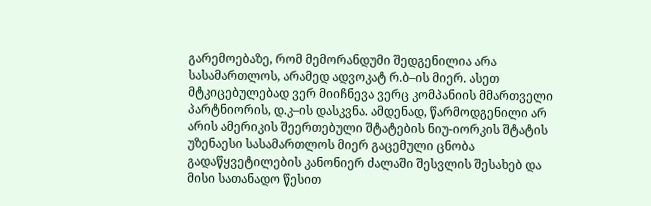გარემოებაზე, რომ მემორანდუმი შედგენილია არა სასამართლოს, არამედ ადვოკატ რ.ბ–ის მიერ. ასეთ მტკიცებულებად ვერ მიიჩნევა ვერც კომპანიის მმართველი პარტნიორის, დ.კ–ის დასკვნა. ამდენად, წარმოდგენილი არ არის ამერიკის შეერთებული შტატების ნიუ-იორკის შტატის უზენაესი სასამართლოს მიერ გაცემული ცნობა გადაწყვეტილების კანონიერ ძალაში შესვლის შესახებ და მისი სათანადო წესით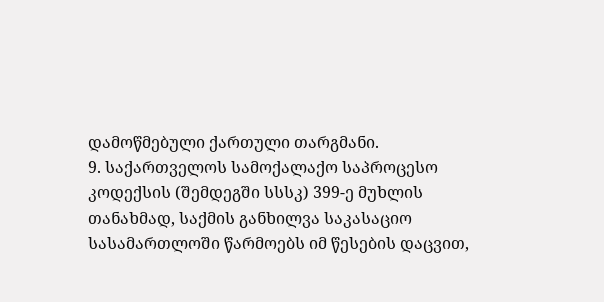დამოწმებული ქართული თარგმანი.
9. საქართველოს სამოქალაქო საპროცესო კოდექსის (შემდეგში სსსკ) 399-ე მუხლის თანახმად, საქმის განხილვა საკასაციო სასამართლოში წარმოებს იმ წესების დაცვით,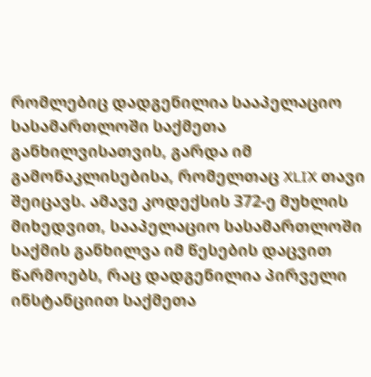რომლებიც დადგენილია სააპელაციო სასამართლოში საქმეთა განხილვისათვის, გარდა იმ გამონაკლისებისა, რომელთაც XLIX თავი შეიცავს. ამავე კოდექსის 372-ე მუხლის მიხედვით, სააპელაციო სასამართლოში საქმის განხილვა იმ წესების დაცვით წარმოებს, რაც დადგენილია პირველი ინსტანციით საქმეთა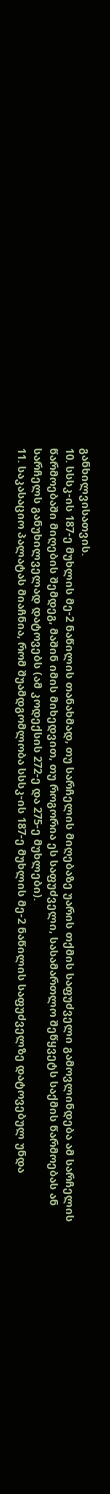განხილვისათვის.
10. სსსკ-ის 187-ე მუხლის მე-2 ნაწილის თანახმად, თუ სარჩელის მიღებაზე უარის თქმის საფუძველი გამოვლინდება ამ სარჩელის წარმოებაში მიღების შემდეგ, მაშინ იმის მიხედვით, თუ როგორია ეს საფუძველი, სასამართლო შეწყვეტს საქმის წარმოებას ან სარჩელს განუხილველად დატოვებს (ამ კოდექსის 272-ე და 275-ე მუხლები).
11. საკასაციო პალატას მიაჩნია, რომ შუამდგომლობა სსსკ-ის 187-ე მუხლის მე-2 ნაწილის საფუძველზე დატოვებულ უნდა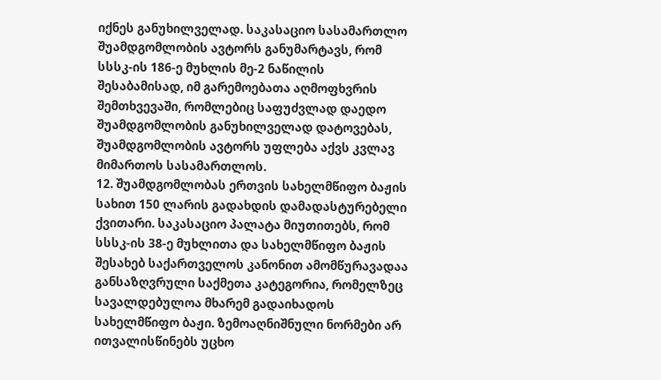იქნეს განუხილველად. საკასაციო სასამართლო შუამდგომლობის ავტორს განუმარტავს, რომ სსსკ-ის 186-ე მუხლის მე-2 ნაწილის შესაბამისად, იმ გარემოებათა აღმოფხვრის შემთხვევაში, რომლებიც საფუძვლად დაედო შუამდგომლობის განუხილველად დატოვებას, შუამდგომლობის ავტორს უფლება აქვს კვლავ მიმართოს სასამართლოს.
12. შუამდგომლობას ერთვის სახელმწიფო ბაჟის სახით 150 ლარის გადახდის დამადასტურებელი ქვითარი. საკასაციო პალატა მიუთითებს, რომ სსსკ-ის 38-ე მუხლითა და სახელმწიფო ბაჟის შესახებ საქართველოს კანონით ამომწურავადაა განსაზღვრული საქმეთა კატეგორია, რომელზეც სავალდებულოა მხარემ გადაიხადოს სახელმწიფო ბაჟი. ზემოაღნიშნული ნორმები არ ითვალისწინებს უცხო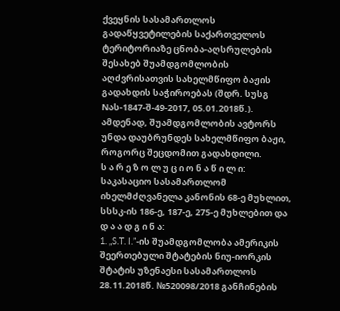ქვეყნის სასამართლოს გადაწყვეტილების საქართველოს ტერიტორიაზე ცნობა-აღსრულების შესახებ შუამდგომლობის აღძვრისათვის სახელმწიფო ბაჟის გადახდის საჭიროებას (შდრ. სუსგ Nას-1847-შ-49-2017, 05.01.2018წ.). ამდენად, შუამდგომლობის ავტორს უნდა დაუბრუნდეს სახელმწიფო ბაჟი, როგორც შეცდომით გადახდილი.
ს ა რ ე ზ ო ლ უ ც ი ო ნ ა წ ი ლ ი:
საკასაციო სასამართლომ იხელმძღვანელა კანონის 68-ე მუხლით, სსსკ-ის 186-ე, 187-ე, 275-ე მუხლებით და
დ ა ა დ გ ი ნ ა:
1. „S.T. I.”-ის შუამდგომლობა ამერიკის შეერთებული შტატების ნიუ-იორკის შტატის უზენაესი სასამართლოს 28.11.2018წ. №520098/2018 განჩინების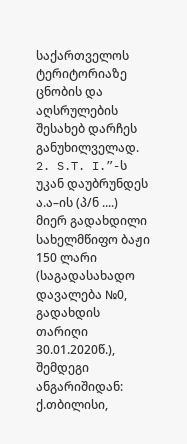საქართველოს ტერიტორიაზე ცნობის და აღსრულების შესახებ დარჩეს განუხილველად.
2. S.T. I.”-ს უკან დაუბრუნდეს ა.ა–ის (პ/ნ ....) მიერ გადახდილი სახელმწიფო ბაჟი 150 ლარი (საგადასახადო დავალება №0, გადახდის თარიღი 30.01.2020წ.), შემდეგი ანგარიშიდან: ქ.თბილისი,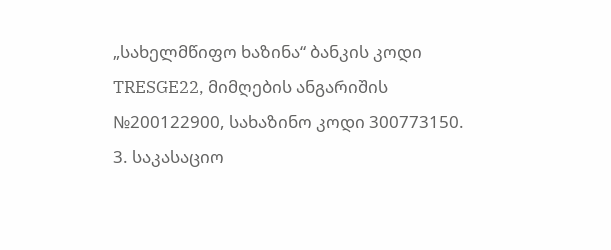„სახელმწიფო ხაზინა“ ბანკის კოდი TRESGE22, მიმღების ანგარიშის №200122900, სახაზინო კოდი 300773150.
3. საკასაციო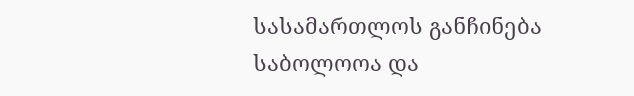სასამართლოს განჩინება საბოლოოა და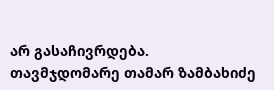არ გასაჩივრდება.
თავმჯდომარე თამარ ზამბახიძე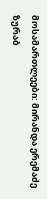მოსამართლეები: მირანდა ერემაძე
ზურაბ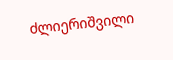ძლიერიშვილი